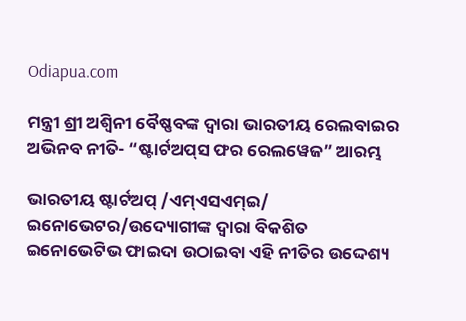Odiapua.com

ମନ୍ତ୍ରୀ ଶ୍ରୀ ଅଶ୍ୱିନୀ ବୈଷ୍ଣବଙ୍କ ଦ୍ୱାରା ଭାରତୀୟ ରେଲବାଇର ଅଭିନବ ନୀତି- “ଷ୍ଟାର୍ଟଅପ୍‌ସ ଫର ରେଲୱେଜ” ଆରମ୍ଭ

ଭାରତୀୟ ଷ୍ଟାର୍ଟଅପ୍ /ଏମ୍‌ଏସଏମ୍‌ଇ/ ଇନୋଭେଟର/ଉଦ୍ୟୋଗୀଙ୍କ ଦ୍ୱାରା ବିକଶିତ ଇନୋଭେଟିଭ ଫାଇଦା ଉଠାଇବା ଏହି ନୀତିର ଉଦ୍ଦେଶ୍ୟ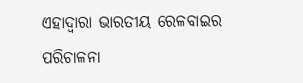ଏହାଦ୍ୱାରା ଭାରତୀୟ ରେଳବାଇର ପରିଚାଳନା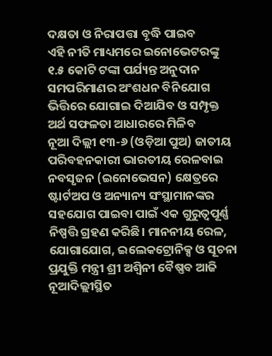ଦକ୍ଷତା ଓ ନିରାପତ୍ତା ବୃଦ୍ଧି ପାଇବ
ଏହି ନୀତି ମାଧ୍ୟମରେ ଇନୋଭେଟରଙ୍କୁ ୧.୫ କୋଟି ଟଙ୍କା ପର୍ଯ୍ୟନ୍ତ ଅନୁଦାନ ସମପରିମାଣର ଅଂଶଧନ ବିନିଯୋଗ ଭିତ୍ତିରେ ଯୋଗାଇ ଦିଆଯିବ ଓ ସମ୍ପୃକ୍ତ ଅର୍ଥ ସଫଳତା ଆଧାରରେ ମିଳିବ
ନୂଆ ଦିଲ୍ଲୀ ୧୩-୬ (ଓଡ଼ିଆ ପୁଅ) ଜାତୀୟ ପରିବହନକାରୀ ଭାରତୀୟ ରେଳବାଇ ନବସୃଜନ (ଇନୋଭେସନ) କ୍ଷେତ୍ରରେ ଷ୍ଟାର୍ଟଅପ ଓ ଅନ୍ୟାନ୍ୟ ସଂସ୍ଥାମାନଙ୍କର ସହଯୋଗ ପାଇବା ପାଇଁ ଏକ ଗୁରୁତ୍ୱପୂର୍ଣ୍ଣ ନିଷ୍ପତ୍ତି ଗ୍ରହଣ କରିଛି। ମାନନୀୟ ରେଳ, ଯୋଗାଯୋଗ, ଇଲେକଟ୍ରୋନିକ୍ସ ଓ ସୂଚନା ପ୍ରଯୁକ୍ତି ମନ୍ତ୍ରୀ ଶ୍ରୀ ଅଶ୍ୱିନୀ ବୈଷ୍ଣବ ଆଜି ନୂଆଦିଲ୍ଲୀସ୍ଥିତ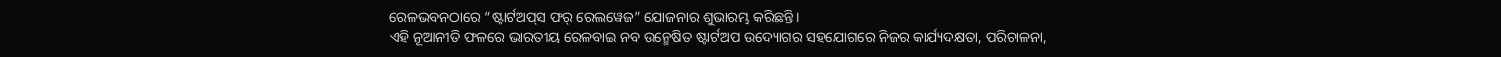ରେଳଭବନଠାରେ “ଷ୍ଟାର୍ଟଅପ୍‌ସ ଫର୍ ରେଲୱେଜ” ଯୋଜନାର ଶୁଭାରମ୍ଭ କରିଛନ୍ତି।
ଏହି ନୂଆନୀତି ଫଳରେ ଭାରତୀୟ ରେଳବାଇ ନବ ଉନ୍ମେଷିତ ଷ୍ଟାର୍ଟଅପ ଉଦ୍ୟୋଗର ସହଯୋଗରେ ନିଜର କାର୍ଯ୍ୟଦକ୍ଷତା, ପରିଚାଳନା,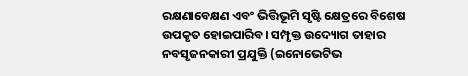ରକ୍ଷଣାବେକ୍ଷଣ ଏବଂ ଭିତ୍ତିଭୂମି ସୃଷ୍ଟି କ୍ଷେତ୍ରରେ ବିଶେଷ ଉପକୃତ ହୋଇପାରିବ। ସମ୍ପୃକ୍ତ ଉଦ୍ୟୋଗ ତାହାର ନବସୃଜନକାରୀ ପ୍ରଯୁକ୍ତି (ଇନୋଭେଟିଭ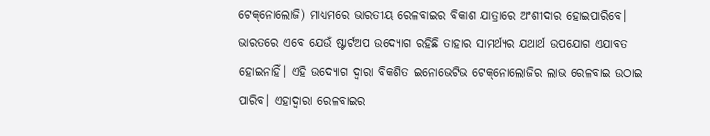ଟେକ୍‌ନୋଲୋଜି) ମାଧ୍ୟମରେ ଭାରତୀୟ ରେଳବାଇର ବିକାଶ ଯାତ୍ରାରେ ଅଂଶୀଦାର ହୋଇପାରିବେ। ଭାରତରେ ଏବେ ଯେଉଁ ଷ୍ଟାର୍ଟଅପ ଉଦ୍ୟୋଗ ରହିଛି ତାହାର ସାମର୍ଥ୍ୟର ଯଥାର୍ଥ ଉପଯୋଗ ଏଯାବତ ହୋଇନାହିଁ। ଏହି ଉଦ୍ୟୋଗ ଦ୍ୱାରା ବିକଶିତ ଇନୋଭେଟିଭ ଟେକ୍‌ନୋଲୋଜିର ଲାଭ ରେଳବାଇ ଉଠାଇ ପାରିବ। ଏହାଦ୍ୱାରା ରେଳବାଇର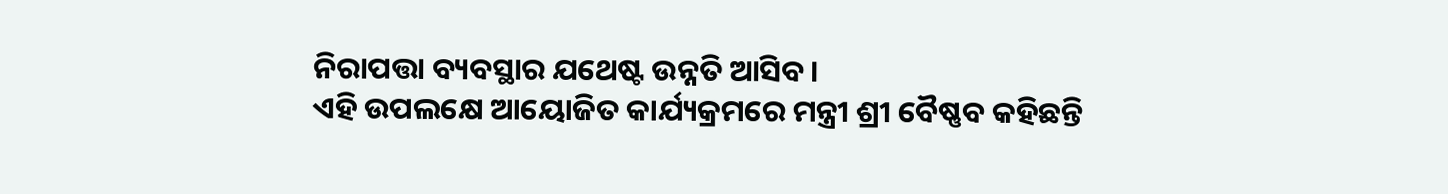ନିରାପତ୍ତା ବ୍ୟବସ୍ଥାର ଯଥେଷ୍ଟ ଉନ୍ନତି ଆସିବ।
ଏହି ଉପଲକ୍ଷେ ଆୟୋଜିତ କାର୍ଯ୍ୟକ୍ରମରେ ମନ୍ତ୍ରୀ ଶ୍ରୀ ବୈଷ୍ଣବ କହିଛନ୍ତି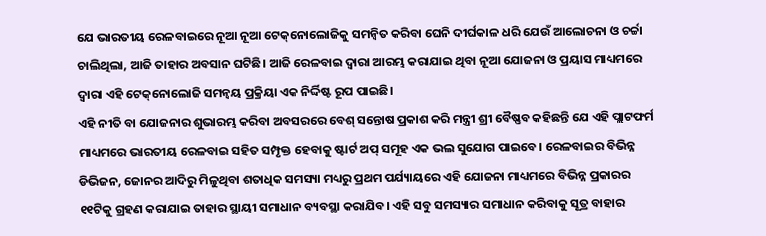ଯେ ଭାରତୀୟ ରେଳବାଇରେ ନୂଆ ନୂଆ ଟେକ୍‌ନୋଲୋଜିକୁ ସମନ୍ୱିତ କରିବା ଘେନି ଦୀର୍ଘକାଳ ଧରି ଯେଉଁ ଆଲୋଚନା ଓ ଚର୍ଚ୍ଚା ଚାଲିଥିଲା, ଆଜି ତାହାର ଅବସାନ ଘଟିଛି। ଆଜି ରେଳବାଇ ଦ୍ୱାରା ଆରମ୍ଭ କରାଯାଇ ଥିବା ନୂଆ ଯୋଜନା ଓ ପ୍ରୟାସ ମାଧ୍ୟମରେ ଦ୍ୱାରା ଏହି ଟେକ୍‌ନୋଲୋଜି ସମନ୍ୱୟ ପ୍ରକ୍ରିୟା ଏକ ନିର୍ଦ୍ଦିଷ୍ଟ ରୂପ ପାଇଛି।
ଏହି ନୀତି ବା ଯୋଜନାର ଶୁଭାରମ୍ଭ କରିବା ଅବସରରେ ବେଶ୍ ସନ୍ତୋଷ ପ୍ରକାଶ କରି ମନ୍ତ୍ରୀ ଶ୍ରୀ ବୈଷ୍ଣବ କହିଛନ୍ତି ଯେ ଏହି ପ୍ଲାଟଫର୍ମ ମାଧ୍ୟମରେ ଭାରତୀୟ ରେଳବାଇ ସହିତ ସମ୍ପୃକ୍ତ ହେବାକୁ ଷ୍ଟାର୍ଟ ଅପ୍ ସମୂହ ଏକ ଭଲ ସୁଯୋଗ ପାଇବେ। ରେଳବାଇର ବିଭିନ୍ନ ଡିଭିଜନ, ଜୋନର ଆଦିରୁ ମିଳୁଥିବା ଶତାଧିକ ସମସ୍ୟା ମଧ୍ୟରୁ ପ୍ରଥମ ପର୍ଯ୍ୟାୟରେ ଏହି ଯୋଜନା ମାଧ୍ୟମରେ ବିଭିନ୍ନ ପ୍ରକାରର ୧୧ଟିକୁ ଗ୍ରହଣ କରାଯାଇ ତାହାର ସ୍ଥାୟୀ ସମାଧାନ ବ୍ୟବସ୍ଥା କରାଯିବ। ଏହି ସବୁ ସମସ୍ୟାର ସମାଧାନ କରିବାକୁ ସୂତ୍ର ବାହାର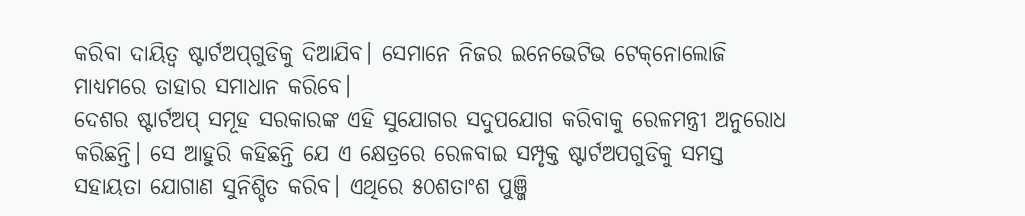କରିବା ଦାୟିତ୍ୱ ଷ୍ଟାର୍ଟଅପ୍‌ଗୁଡିକୁ ଦିଆଯିବ। ସେମାନେ ନିଜର ଇନେଭେଟିଭ ଟେକ୍‌ନୋଲୋଜି ମାଧ୍ୟମରେ ତାହାର ସମାଧାନ କରିବେ।
ଦେଶର ଷ୍ଟାର୍ଟଅପ୍ ସମୂହ ସରକାରଙ୍କ ଏହି ସୁଯୋଗର ସଦୁପଯୋଗ କରିବାକୁ ରେଳମନ୍ତ୍ରୀ ଅନୁରୋଧ କରିଛନ୍ତି। ସେ ଆହୁରି କହିଛନ୍ତି ଯେ ଏ କ୍ଷେତ୍ରରେ ରେଳବାଇ ସମ୍ପୃକ୍ତ ଷ୍ଟାର୍ଟଅପଗୁଡିକୁ ସମସ୍ତ ସହାୟତା ଯୋଗାଣ ସୁନିଶ୍ଚିତ କରିବ। ଏଥିରେ ୫୦ଶତାଂଶ ପୁଞ୍ଜି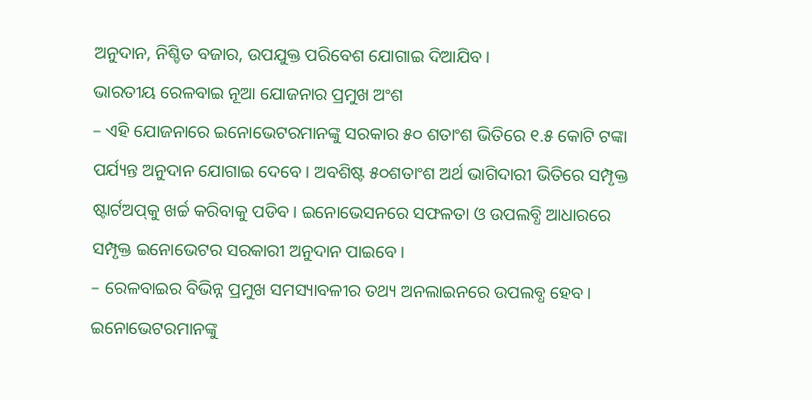ଅନୁଦାନ, ନିଶ୍ଚିତ ବଜାର, ଉପଯୁକ୍ତ ପରିବେଶ ଯୋଗାଇ ଦିଆଯିବ।
ଭାରତୀୟ ରେଳବାଇ ନୂଆ ଯୋଜନାର ପ୍ରମୁଖ ଅଂଶ
– ଏହି ଯୋଜନାରେ ଇନୋଭେଟରମାନଙ୍କୁ ସରକାର ୫୦ ଶତାଂଶ ଭିତିରେ ୧.୫ କୋଟି ଟଙ୍କା ପର୍ଯ୍ୟନ୍ତ ଅନୁଦାନ ଯୋଗାଇ ଦେବେ। ଅବଶିଷ୍ଟ ୫୦ଶତାଂଶ ଅର୍ଥ ଭାଗିଦାରୀ ଭିତିରେ ସମ୍ପୃକ୍ତ ଷ୍ଟାର୍ଟଅପ୍‌କୁ ଖର୍ଚ୍ଚ କରିବାକୁ ପଡିବ। ଇନୋଭେସନରେ ସଫଳତା ଓ ଉପଲବ୍ଧି ଆଧାରରେ ସମ୍ପୃକ୍ତ ଇନୋଭେଟର ସରକାରୀ ଅନୁଦାନ ପାଇବେ।
– ରେଳବାଇର ବିଭିନ୍ନ ପ୍ରମୁଖ ସମସ୍ୟାବଳୀର ତଥ୍ୟ ଅନଲାଇନରେ ଉପଲବ୍ଧ ହେବ। ଇନୋଭେଟରମାନଙ୍କୁ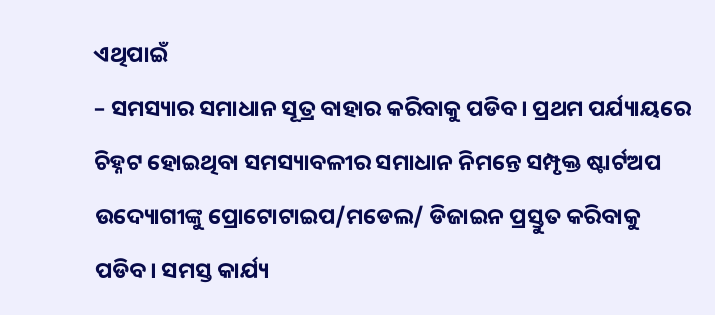ଏଥିପାଇଁ
– ସମସ୍ୟାର ସମାଧାନ ସୂତ୍ର ବାହାର କରିବାକୁ ପଡିବ। ପ୍ରଥମ ପର୍ଯ୍ୟାୟରେ ଚିହ୍ନଟ ହୋଇଥିବା ସମସ୍ୟାବଳୀର ସମାଧାନ ନିମନ୍ତେ ସମ୍ପୃକ୍ତ ଷ୍ଟାର୍ଟଅପ ଉଦ୍ୟୋଗୀଙ୍କୁ ପ୍ରୋଟୋଟାଇପ/ମଡେଲ/ ଡିଜାଇନ ପ୍ରସ୍ତୁତ କରିବାକୁ ପଡିବ। ସମସ୍ତ କାର୍ଯ୍ୟ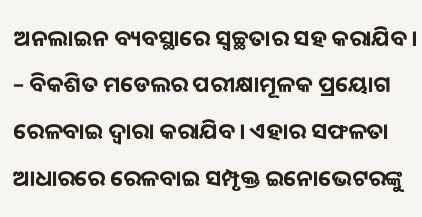ଅନଲାଇନ ବ୍ୟବସ୍ଥାରେ ସ୍ୱଚ୍ଛତାର ସହ କରାଯିବ।
– ବିକଶିତ ମଡେଲର ପରୀକ୍ଷାମୂଳକ ପ୍ରୟୋଗ ରେଳବାଇ ଦ୍ୱାରା କରାଯିବ। ଏହାର ସଫଳତା ଆଧାରରେ ରେଳବାଇ ସମ୍ପୃକ୍ତ ଇନୋଭେଟରଙ୍କୁ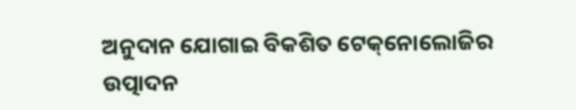ଅନୁଦାନ ଯୋଗାଇ ବିକଶିତ ଟେକ୍‌ନୋଲୋଜିର ଉତ୍ପାଦନ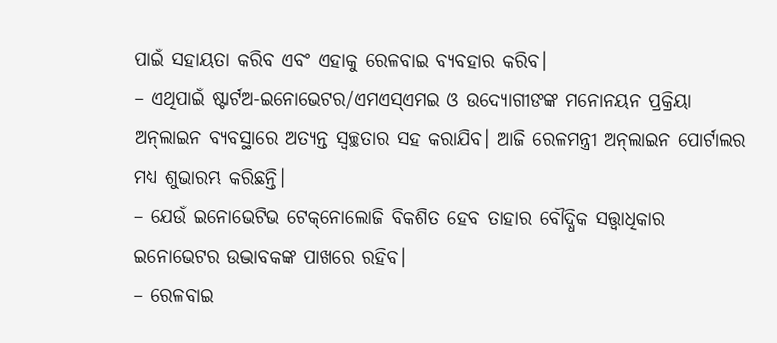ପାଇଁ ସହାୟତା କରିବ ଏବଂ ଏହାକୁ ରେଳବାଇ ବ୍ୟବହାର କରିବ।
– ଏଥିପାଇଁ ଷ୍ଟାର୍ଟଅ-ଇନୋଭେଟର/ଏମଏସ୍‌ଏମଇ ଓ ଉଦ୍ୟୋଗୀଙଙ୍କ ମନୋନୟନ ପ୍ରକ୍ରିୟା ଅନ୍‌ଲାଇନ ବ୍ୟବସ୍ଥାରେ ଅତ୍ୟନ୍ତ ସ୍ୱଚ୍ଛତାର ସହ କରାଯିବ। ଆଜି ରେଳମନ୍ତ୍ରୀ ଅନ୍‌ଲାଇନ ପୋର୍ଟାଲର ମଧ୍ୟ ଶୁଭାରମ୍ଭ କରିଛନ୍ତି।
– ଯେଉଁ ଇନୋଭେଟିଭ ଟେକ୍‌ନୋଲୋଜି ବିକଶିତ ହେବ ତାହାର ବୌଦ୍ଧିକ ସତ୍ତ୍ୱାଧିକାର ଇନୋଭେଟର ଉଦ୍ଭାବକଙ୍କ ପାଖରେ ରହିବ।
– ରେଳବାଇ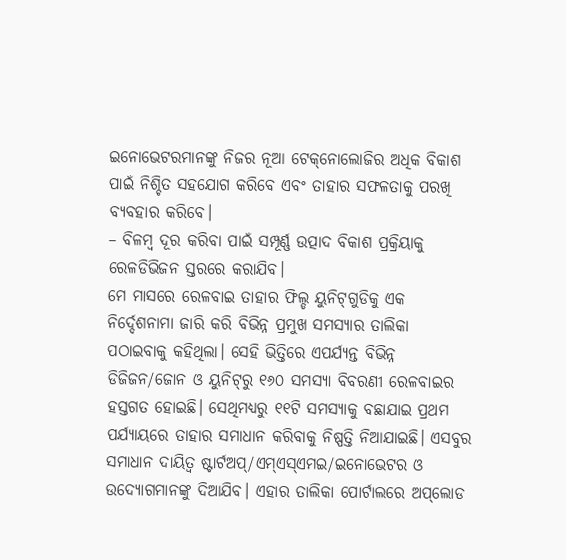ଇନୋଭେଟରମାନଙ୍କୁ ନିଜର ନୂଆ ଟେକ୍‌ନୋଲୋଜିର ଅଧିକ ବିକାଶ ପାଇଁ ନିଶ୍ଚିତ ସହଯୋଗ କରିବେ ଏବଂ ତାହାର ସଫଳତାକୁ ପରଖି ବ୍ୟବହାର କରିବେ।
– ବିଳମ୍ବ ଦୂର କରିବା ପାଇଁ ସମ୍ପୂର୍ଣ୍ଣ ଉତ୍ପାଦ ବିକାଶ ପ୍ରକ୍ରିୟାକୁ ରେଳଡିଭିଜନ ସ୍ତରରେ କରାଯିବ।
ମେ ମାସରେ ରେଳବାଇ ତାହାର ଫିଲ୍ଡ ୟୁନିଟ୍‌ଗୁଡିକୁ ଏକ ନିର୍ଦ୍ଦେଶନାମା ଜାରି କରି ବିଭିନ୍ନ ପ୍ରମୁଖ ସମସ୍ୟାର ତାଲିକା ପଠାଇବାକୁ କହିଥିଲା। ସେହି ଭିତ୍ତିରେ ଏପର୍ଯ୍ୟନ୍ତ ବିଭିନ୍ନ ଡିଜିଜନ/ଜୋନ ଓ ୟୁନିଟ୍‌ରୁ ୧୬୦ ସମସ୍ୟା ବିବରଣୀ ରେଳବାଇର ହସ୍ତଗତ ହୋଇଛି। ସେଥିମଧ୍ୟରୁ ୧୧ଟି ସମସ୍ୟାକୁ ବଛାଯାଇ ପ୍ରଥମ ପର୍ଯ୍ୟାୟରେ ତାହାର ସମାଧାନ କରିବାକୁ ନିଷ୍ପତ୍ତି ନିଆଯାଇଛି। ଏସବୁର ସମାଧାନ ଦାୟିତ୍ୱ ଷ୍ଟାର୍ଟଅପ୍‌/ଏମ୍‌ଏସ୍‌ଏମଇ/ଇନୋଭେଟର ଓ ଉଦ୍ୟୋଗମାନଙ୍କୁ ଦିଆଯିବ। ଏହାର ତାଲିକା ପୋର୍ଟାଲରେ ଅପ୍‌ଲୋଡ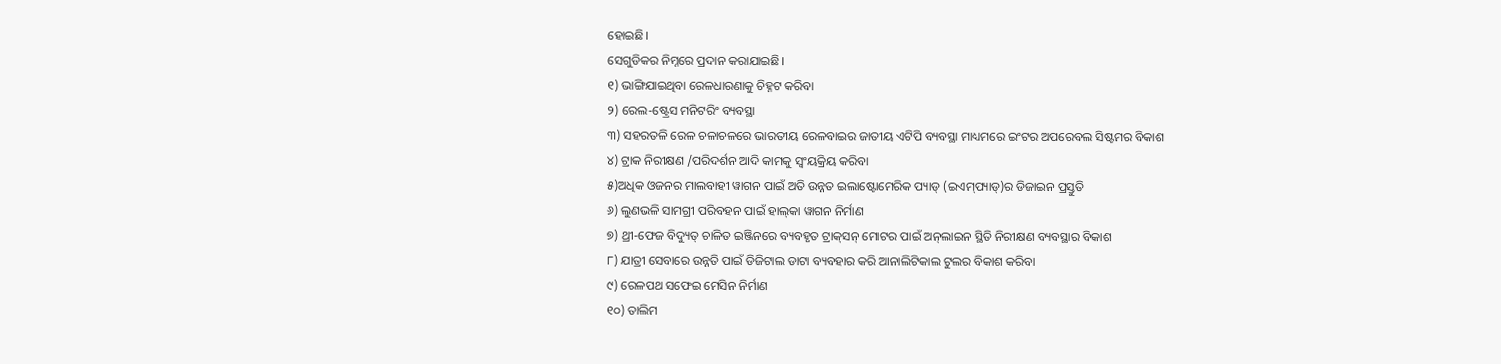ହୋଇଛି।
ସେଗୁଡିକର ନିମ୍ନରେ ପ୍ରଦାନ କରାଯାଇଛି।
୧) ଭାଙ୍ଗିଯାଇଥିବା ରେଳଧାରଣାକୁ ଚିହ୍ନଟ କରିବା
୨) ରେଲ-ଷ୍ଟ୍ରେସ ମନିଟରିଂ ବ୍ୟବସ୍ଥା
୩) ସହରତଳି ରେଳ ଚଳାଚଳରେ ଭାରତୀୟ ରେଳବାଇର ଜାତୀୟ ଏଟିପି ବ୍ୟବସ୍ଥା ମାଧ୍ୟମରେ ଇଂଟର ଅପରେବଲ ସିଷ୍ଟମର ବିକାଶ
୪) ଟ୍ରାକ ନିରୀକ୍ଷଣ /ପରିଦର୍ଶନ ଆଦି କାମକୁ ସ୍ୱଂୟକ୍ରିୟ କରିବା
୫)ଅଧିକ ଓଜନର ମାଲବାହୀ ୱାଗନ ପାଇଁ ଅତି ଉନ୍ନତ ଇଲାଷ୍ଟୋମେରିକ ପ୍ୟାଡ୍ (ଇଏମ୍‌ପ୍ୟାଡ୍‌)ର ଡିଜାଇନ ପ୍ରସ୍ତୁତି
୬) ଲୁଣଭଳି ସାମଗ୍ରୀ ପରିବହନ ପାଇଁ ହାଲ୍‌କା ୱାଗନ ନିର୍ମାଣ
୭) ଥ୍ରୀ-ଫେଜ ବିଦ୍ୟୁତ୍ ଚାଳିତ ଇଞ୍ଜିନରେ ବ୍ୟବହୃତ ଟ୍ରାକ୍‌ସନ୍ ମୋଟର ପାଇଁ ଅନ୍‌ଲାଇନ ସ୍ଥିତି ନିରୀକ୍ଷଣ ବ୍ୟବସ୍ଥାର ବିକାଶ
୮) ଯାତ୍ରୀ ସେବାରେ ଉନ୍ନତି ପାଇଁ ଡିଜିଟାଲ ଡାଟା ବ୍ୟବହାର କରି ଆନାଲିଟିକାଲ ଟୁଲର ବିକାଶ କରିବା
୯) ରେଳପଥ ସଫେଇ ମେସିନ ନିର୍ମାଣ
୧୦) ତାଲିମ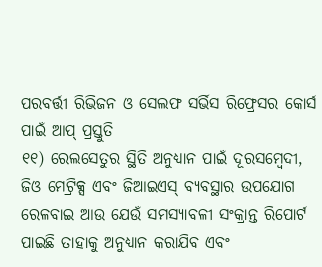ପରବର୍ତ୍ତୀ ରିଭିଜନ ଓ ସେଲଫ ସର୍ଭିସ ରିଫ୍ରେସର କୋର୍ସ ପାଇଁ ଆପ୍ ପ୍ରସ୍ତୁତି
୧୧) ରେଲସେତୁର ସ୍ଥିତି ଅନୁଧ୍ୟାନ ପାଇଁ ଦୂରସମ୍ବେଦୀ, ଜିଓ ମେଟ୍ରିକ୍ସ ଏବଂ ଜିଆଇଏସ୍ ବ୍ୟବସ୍ଥାର ଉପଯୋଗ
ରେଳବାଇ ଆଉ ଯେଉଁ ସମସ୍ୟାବଳୀ ସଂକ୍ରାନ୍ତ ରିପୋର୍ଟ ପାଇଛି ତାହାକୁ ଅନୁଧ୍ୟାନ କରାଯିବ ଏବଂ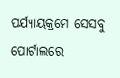ପର୍ଯ୍ୟାୟକ୍ରମେ ସେସବୁ ପୋର୍ଟାଲରେ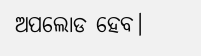ଅପଲୋଡ ହେବ।